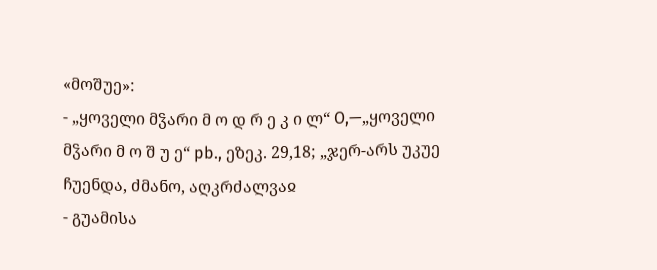«მოშუე»:
- „ყოველი მჴარი მ ო დ რ ე კ ი ლ“ O,—„ყოველი მჴარი მ ო შ უ ე“ pb., ეზეკ. 29,18; „ჯერ-არს უკუე ჩუენდა, ძმანო, აღკრძალვაჲ
- გუამისა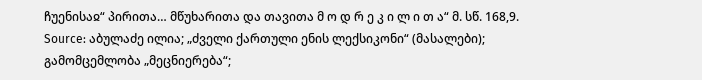ჩუენისაჲ“ პირითა… მწუხარითა და თავითა მ ო დ რ ე კ ი ლ ი თ ა“ მ. სწ. 168,9.
Source: აბულაძე ილია; „ძველი ქართული ენის ლექსიკონი“ (მასალები); გამომცემლობა „მეცნიერება“;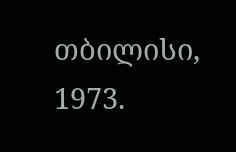თბილისი, 1973.